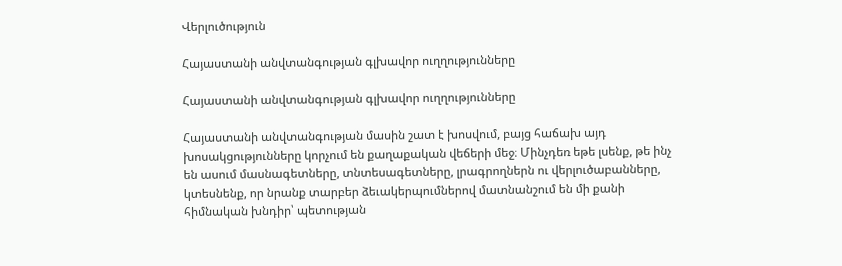Վերլուծություն

Հայաստանի անվտանգության գլխավոր ուղղությունները

Հայաստանի անվտանգության գլխավոր ուղղությունները

Հայաստանի անվտանգության մասին շատ է խոսվում, բայց հաճախ այդ խոսակցությունները կորչում են քաղաքական վեճերի մեջ։ Մինչդեռ եթե լսենք, թե ինչ են ասում մասնագետները, տնտեսագետները, լրագրողներն ու վերլուծաբանները, կտեսնենք, որ նրանք տարբեր ձեւակերպումներով մատնանշում են մի քանի հիմնական խնդիր՝ պետության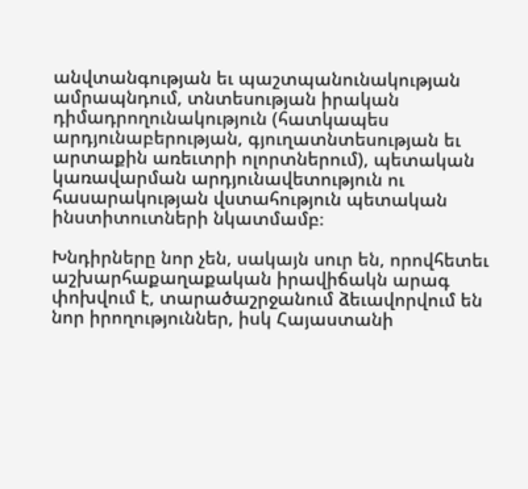անվտանգության եւ պաշտպանունակության ամրապնդում, տնտեսության իրական դիմադրողունակություն (հատկապես արդյունաբերության, գյուղատնտեսության եւ արտաքին առեւտրի ոլորտներում), պետական կառավարման արդյունավետություն ու հասարակության վստահություն պետական ինստիտուտների նկատմամբ։

Խնդիրները նոր չեն, սակայն սուր են, որովհետեւ աշխարհաքաղաքական իրավիճակն արագ փոխվում է, տարածաշրջանում ձեւավորվում են նոր իրողություններ, իսկ Հայաստանի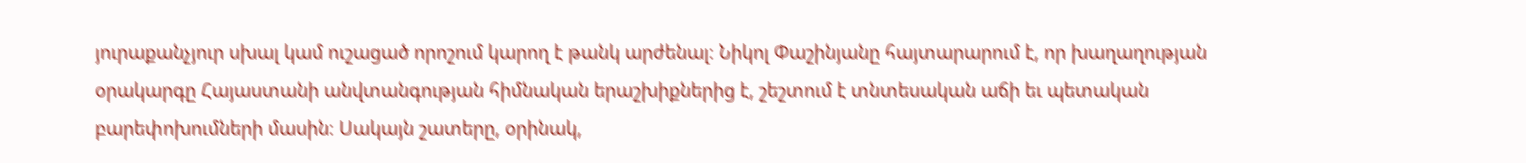յուրաքանչյուր սխալ կամ ուշացած որոշում կարող է թանկ արժենալ։ Նիկոլ Փաշինյանը հայտարարում է, որ խաղաղության օրակարգը Հայաստանի անվտանգության հիմնական երաշխիքներից է, շեշտում է տնտեսական աճի եւ պետական բարեփոխումների մասին։ Սակայն շատերը, օրինակ,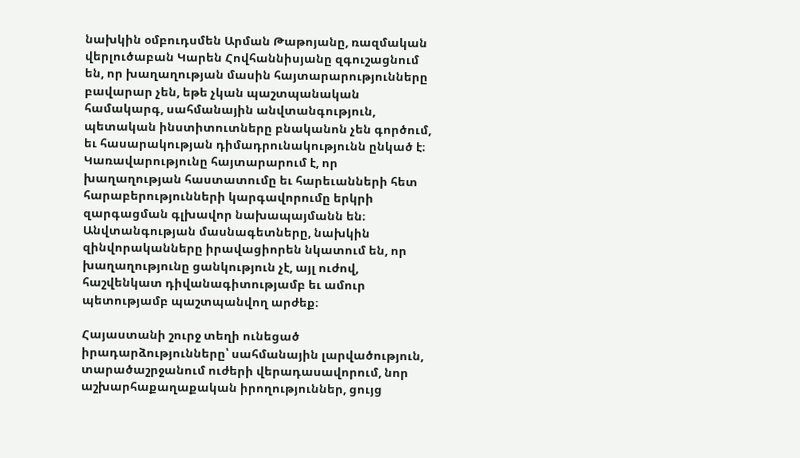նախկին օմբուդսմեն Արման Թաթոյանը, ռազմական վերլուծաբան Կարեն Հովհաննիսյանը զգուշացնում են, որ խաղաղության մասին հայտարարությունները բավարար չեն, եթե չկան պաշտպանական համակարգ, սահմանային անվտանգություն, պետական ինստիտուտները բնականոն չեն գործում, եւ հասարակության դիմադրունակությունն ընկած է։ Կառավարությունը հայտարարում է, որ խաղաղության հաստատումը եւ հարեւանների հետ հարաբերությունների կարգավորումը երկրի զարգացման գլխավոր նախապայմանն են։ Անվտանգության մասնագետները, նախկին զինվորականները իրավացիորեն նկատում են, որ խաղաղությունը ցանկություն չէ, այլ ուժով, հաշվենկատ դիվանագիտությամբ եւ ամուր պետությամբ պաշտպանվող արժեք։

Հայաստանի շուրջ տեղի ունեցած իրադարձությունները՝ սահմանային լարվածություն, տարածաշրջանում ուժերի վերադասավորում, նոր աշխարհաքաղաքական իրողություններ, ցույց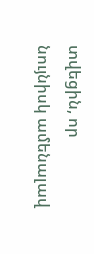տվեցին, որ նույնիսկ ամենալավ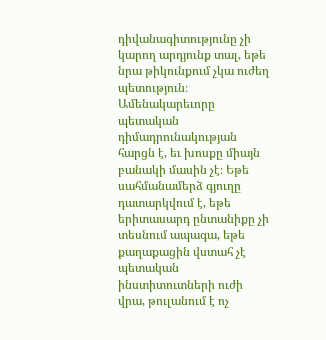դիվանագիտությունը չի կարող արդյունք տալ, եթե նրա թիկունքում չկա ուժեղ պետություն։ Ամենակարեւորը պետական դիմադրունակության հարցն է, եւ խոսքը միայն բանակի մասին չէ։ Եթե սահմանամերձ գյուղը դատարկվում է, եթե երիտասարդ ընտանիքը չի տեսնում ապագա, եթե քաղաքացին վստահ չէ պետական ինստիտուտների ուժի վրա, թուլանում է ոչ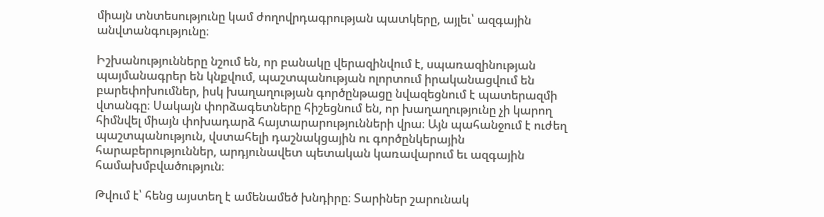միայն տնտեսությունը կամ ժողովրդագրության պատկերը, այլեւ՝ ազգային անվտանգությունը։

Իշխանությունները նշում են, որ բանակը վերազինվում է, սպառազինության պայմանագրեր են կնքվում, պաշտպանության ոլորտում իրականացվում են բարեփոխումներ, իսկ խաղաղության գործընթացը նվազեցնում է պատերազմի վտանգը։ Սակայն փորձագետները հիշեցնում են, որ խաղաղությունը չի կարող հիմնվել միայն փոխադարձ հայտարարությունների վրա։ Այն պահանջում է ուժեղ պաշտպանություն, վստահելի դաշնակցային ու գործընկերային հարաբերություններ, արդյունավետ պետական կառավարում եւ ազգային համախմբվածություն։

Թվում է՝ հենց այստեղ է ամենամեծ խնդիրը։ Տարիներ շարունակ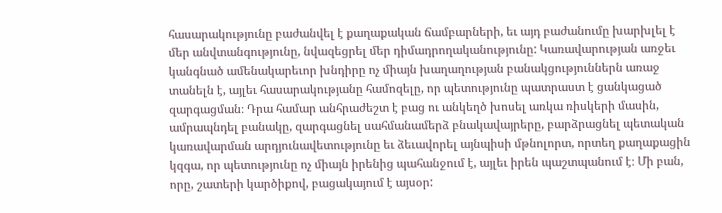հասարակությունը բաժանվել է քաղաքական ճամբարների, եւ այդ բաժանումը խարխլել է մեր անվտանգությունը, նվազեցրել մեր դիմադրողականությունը: Կառավարության առջեւ կանգնած ամենակարեւոր խնդիրը ոչ միայն խաղաղության բանակցություններն առաջ տանելն է, այլեւ հասարակությանը համոզելը, որ պետությունը պատրաստ է ցանկացած զարգացման։ Դրա համար անհրաժեշտ է բաց ու անկեղծ խոսել առկա ռիսկերի մասին, ամրապնդել բանակը, զարգացնել սահմանամերձ բնակավայրերը, բարձրացնել պետական կառավարման արդյունավետությունը եւ ձեւավորել այնպիսի մթնոլորտ, որտեղ քաղաքացին կզգա, որ պետությունը ոչ միայն իրենից պահանջում է, այլեւ իրեն պաշտպանում է։ Մի բան, որը, շատերի կարծիքով, բացակայում է այսօր: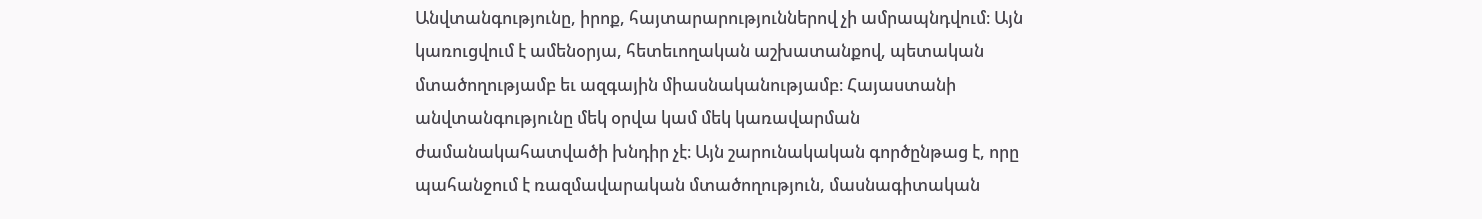Անվտանգությունը, իրոք, հայտարարություններով չի ամրապնդվում։ Այն կառուցվում է ամենօրյա, հետեւողական աշխատանքով, պետական մտածողությամբ եւ ազգային միասնականությամբ։ Հայաստանի անվտանգությունը մեկ օրվա կամ մեկ կառավարման ժամանակահատվածի խնդիր չէ։ Այն շարունակական գործընթաց է, որը պահանջում է ռազմավարական մտածողություն, մասնագիտական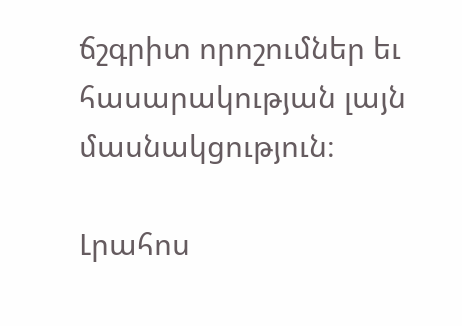ճշգրիտ որոշումներ եւ հասարակության լայն մասնակցություն։

Լրահոս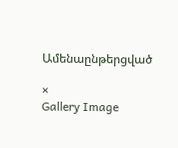Ամենաընթերցված

×
Gallery Image